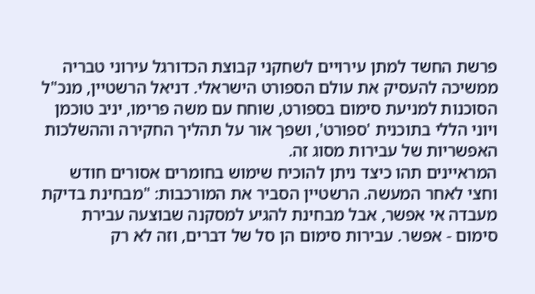פרשת החשד למתן עירויים לשחקני קבוצת הכדורגל עירוני טבריה ממשיכה להעסיק את עולם הספורט הישראלי. דניאל הרשטיין, מנכ"ל הסוכנות למניעת סימום בספורט, שוחח עם משה פרימו, יניב טוכמן ויוני הללי בתוכנית 'ספורט', ושפך אור על תהליך החקירה וההשלכות האפשריות של עבירות מסוג זה.
המראיינים תהו כיצד ניתן להוכיח שימוש בחומרים אסורים חודש וחצי לאחר המעשה. הרשטיין הסביר את המורכבות: "מבחינת בדיקת מעבדה אי אפשר, אבל מבחינת להגיע למסקנה שבוצעה עבירת סימום - אפשר. עבירות סימום הן סל של דברים, וזה לא רק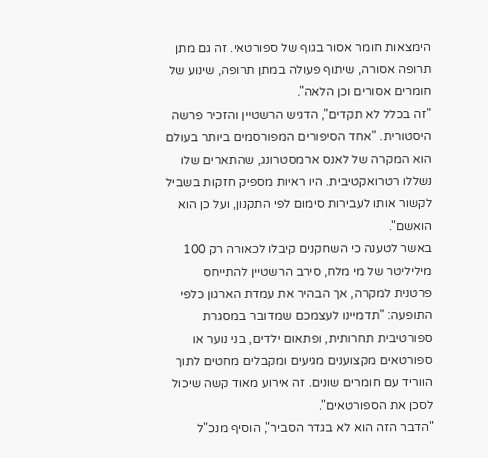הימצאות חומר אסור בגוף של ספורטאי. זה גם מתן תרופה אסורה, שיתוף פעולה במתן תרופה, שינוע של חומרים אסורים וכן הלאה".
"זה בכלל לא תקדים", הדגיש הרשטיין והזכיר פרשה היסטורית. "אחד הסיפורים המפורסמים ביותר בעולם הוא המקרה של לאנס ארמסטרונג, שהתארים שלו נשללו רטרואקטיבית. היו ראיות מספיק חזקות בשביל לקשור אותו לעבירות סימום לפי התקנון, ועל כן הוא הואשם".
באשר לטענה כי השחקנים קיבלו לכאורה רק 100 מיליליטר של מי מלח, סירב הרשטיין להתייחס פרטנית למקרה, אך הבהיר את עמדת הארגון כלפי התופעה: "תדמיינו לעצמכם שמדובר במסגרת ספורטיבית תחרותית, ופתאום ילדים, בני נוער או ספורטאים מקצוענים מגיעים ומקבלים מחטים לתוך הווריד עם חומרים שונים. זה אירוע מאוד קשה שיכול לסכן את הספורטאים".
"הדבר הזה הוא לא בגדר הסביר", הוסיף מנכ"ל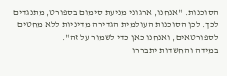הסוכנות. "אנחנו, ארגוני מניעת סימום בספורט, מתנגדים לכך. לכן הסוכנות העולמית הגדירה מדיניות ללא מחטים לספורטאים, ואנחנו כאן כדי לשמור על זה".
במידה והחשדות יתבררו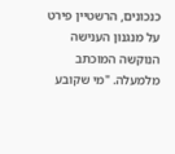כנכונים, הרשטיין פירט על מנגנון הענישה הנוקשה המוכתב מלמעלה. "מי שקובע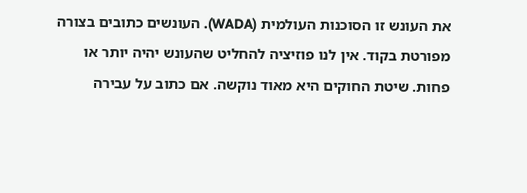את העונש זו הסוכנות העולמית (WADA). העונשים כתובים בצורה מפורטת בקוד. אין לנו פוזיציה להחליט שהעונש יהיה יותר או פחות. שיטת החוקים היא מאוד נוקשה. אם כתוב על עבירה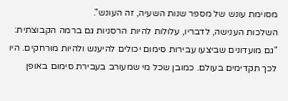מסוימת עונש של מספר שנות השעיה, זה העונש".
השלכות הענישה, לדבריו, עלולות להיות הרסניות גם ברמה הקבוצתית: "גם מועדונים שביצעו עבירות סימום יכולים להיענש ולהיות מורחקים. היו לכך תקדימים בעולם. כמובן שכל מי שמעורב בעבירת סימום באופן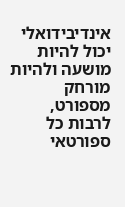אינדיבידואלי יכול להיות מושעה ולהיות מורחק מספורט, לרבות כל ספורטאי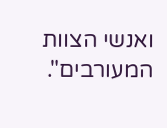ואנשי הצוות המעורבים".